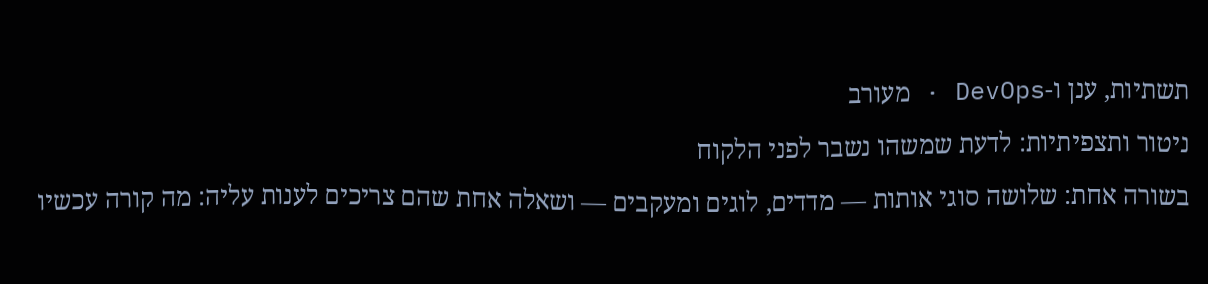תשתיות, ענן ו-DevOps · מעורב
ניטור ותצפיתיות: לדעת שמשהו נשבר לפני הלקוח
בשורה אחת: שלושה סוגי אותות — מדדים, לוגים ומעקבים — ושאלה אחת שהם צריכים לענות עליה: מה קורה עכשיו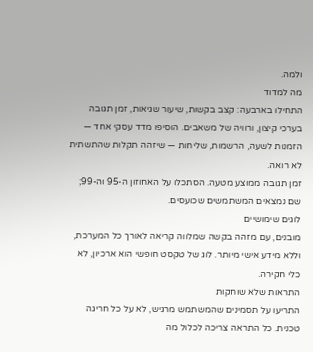ולמה.
מה למדוד
התחילו בארבעה: קצב בקשות, שיעור שגיאות, זמן תגובה בערכי קיצון, ורוויה של משאבים. הוסיפו מדד עסקי אחד — הזמנות לשעה, הרשמות, שליחות — שיזהה תקלות שהתשתית לא רואה.
זמן תגובה ממוצע מטעה. הסתכלו על האחוזון ה-95 וה-99; שם נמצאים המשתמשים שכועסים.
לוגים שימושיים
מובנים, עם מזהה בקשה שמלווה קריאה לאורך כל המערכת, וללא מידע אישי מיותר. לוג של טקסט חופשי הוא ארכיון, לא כלי חקירה.
התראות שלא שוחקות
התריעו על תסמינים שהמשתמש מרגיש, לא על כל חריגה טכנית. כל התראה צריכה לכלול מה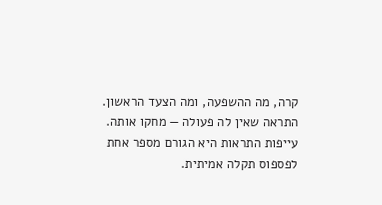קרה, מה ההשפעה, ומה הצעד הראשון. התראה שאין לה פעולה — מחקו אותה. עייפות התראות היא הגורם מספר אחת לפספוס תקלה אמיתית.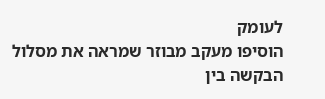לעומק
הוסיפו מעקב מבוזר שמראה את מסלול הבקשה בין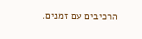הרכיבים עם זמנים.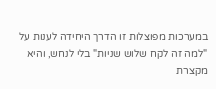במערכות מפוצלות זו הדרך היחידה לענות על "למה זה לקח שלוש שניות" בלי לנחש, והיא מקצרת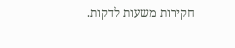חקירות משעות לדקות.